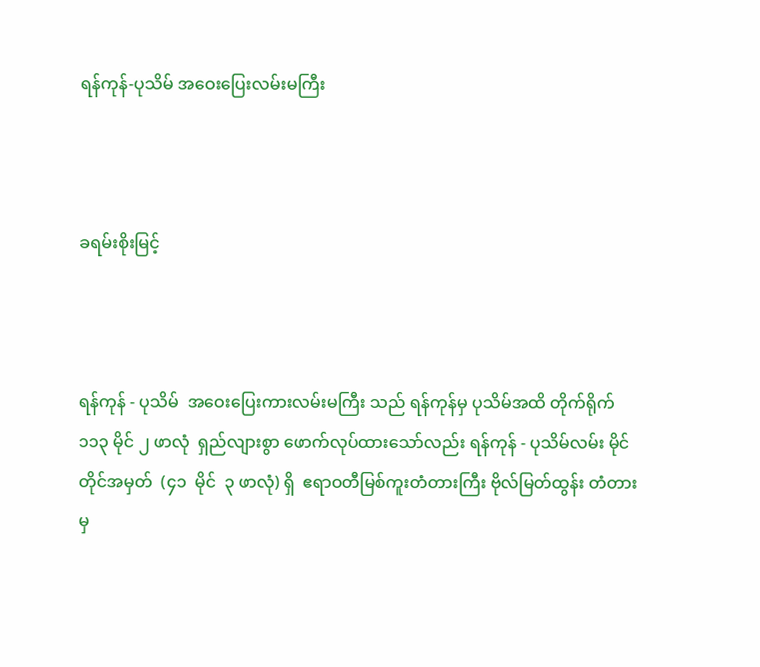ရန်ကုန်-ပုသိမ် အဝေးပြေးလမ်းမကြီး



ခရမ်းစိုးမြင့်



ရန်ကုန် - ပုသိမ်  အဝေးပြေးကားလမ်းမကြီး သည် ရန်ကုန်မှ ပုသိမ်အထိ တိုက်ရိုက်  ၁၁၃ မိုင် ၂ ဖာလုံ  ရှည်လျားစွာ ဖောက်လုပ်ထားသော်လည်း ရန်ကုန် - ပုသိမ်လမ်း မိုင်တိုင်အမှတ်  (၄၁  မိုင်  ၃ ဖာလုံ) ရှိ  ဧရာဝတီမြစ်ကူးတံတားကြီး ဗိုလ်မြတ်ထွန်း တံတားမှ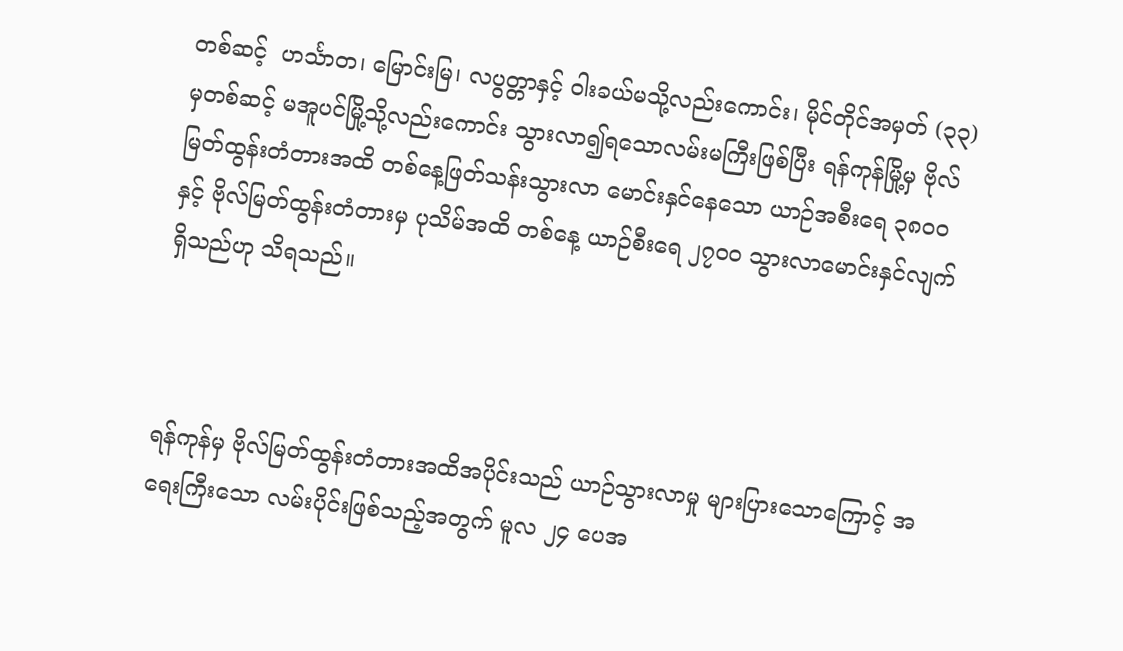တစ်ဆင့်  ဟင်္သာတ၊ မြောင်းမြ၊ လပွတ္တာနှင့် ဝါးခယ်မသို့လည်းကောင်း၊ မိုင်တိုင်အမှတ် (၃၃)မှတစ်ဆင့် မအူပင်မြို့သို့လည်းကောင်း သွားလာ၍ရသောလမ်းမကြီးဖြစ်ပြီး ရန်ကုန်မြို့မှ ဗိုလ်မြတ်ထွန်းတံတားအထိ တစ်နေ့ဖြတ်သန်းသွားလာ မောင်းနှင်နေသော ယာဉ်အစီးရေ ၃၈ဝဝ နှင့် ဗိုလ်မြတ်ထွန်းတံတားမှ ပုသိမ်အထိ တစ်နေ့ ယာဉ်စီးရေ ၂၇ဝဝ သွားလာမောင်းနှင်လျက် ရှိသည်ဟု သိရသည်။



ရန်ကုန်မှ ဗိုလ်မြတ်ထွန်းတံတားအထိအပိုင်းသည် ယာဉ်သွားလာမှု များပြားသောကြောင့် အရေးကြီးသော လမ်းပိုင်းဖြစ်သည့်အတွက် မူလ ၂၄ ပေအ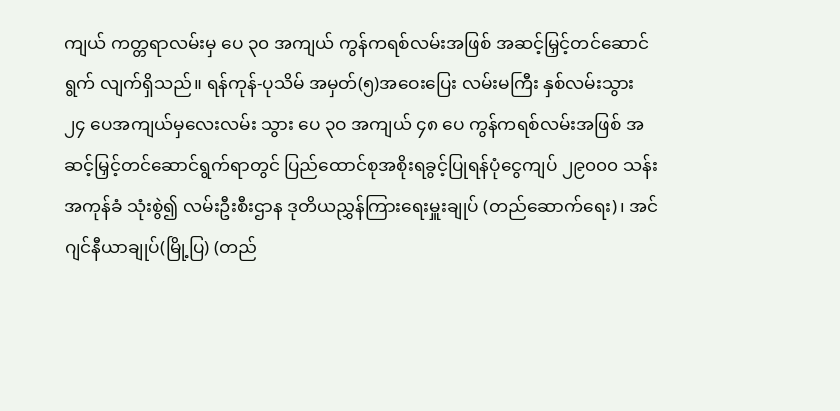ကျယ် ကတ္တရာလမ်းမှ ပေ ၃၀ အကျယ် ကွန်ကရစ်လမ်းအဖြစ် အဆင့်မြှင့်တင်ဆောင်ရွက် လျက်ရှိသည်။ ရန်ကုန်-ပုသိမ် အမှတ်(၅)အဝေးပြေး လမ်းမကြီး နှစ်လမ်းသွား ၂၄ ပေအကျယ်မှလေးလမ်း သွား ပေ ၃ဝ အကျယ် ၄၈ ပေ ကွန်ကရစ်လမ်းအဖြစ် အဆင့်မြှင့်တင်ဆောင်ရွက်ရာတွင် ပြည်ထောင်စုအစိုးရခွင့်ပြုရန်ပုံငွေကျပ် ၂၉၀၀၀ သန်း အကုန်ခံ သုံးစွဲ၍ လမ်းဦးစီးဌာန ဒုတိယညွှန်ကြားရေးမှူးချုပ် (တည်ဆောက်ရေး)၊ အင်ဂျင်နီယာချုပ်(မြို့ပြ) (တည်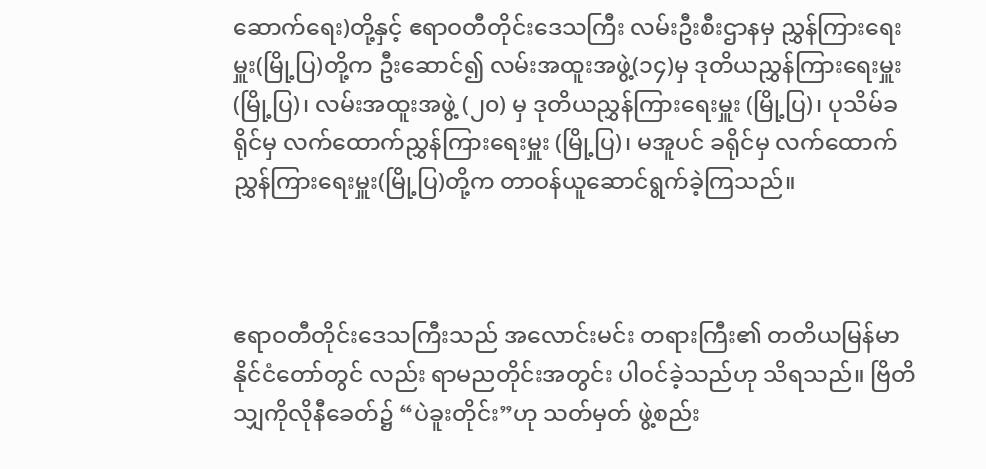ဆောက်ရေး)တို့နှင့် ဧရာဝတီတိုင်းဒေသကြီး လမ်းဦးစီးဌာနမှ ညွှန်ကြားရေးမှူး(မြို့ပြ)တို့က ဦးဆောင်၍ လမ်းအထူးအဖွဲ့(၁၄)မှ ဒုတိယညွှန်ကြားရေးမှူး(မြို့ပြ)၊ လမ်းအထူးအဖွဲ့ (၂၀) မှ ဒုတိယညွှန်ကြားရေးမှူး (မြို့ပြ)၊ ပုသိမ်ခရိုင်မှ လက်ထောက်ညွှန်ကြားရေးမှူး (မြို့ပြ)၊ မအူပင် ခရိုင်မှ လက်ထောက်ညွှန်ကြားရေးမှူး(မြို့ပြ)တို့က တာဝန်ယူဆောင်ရွက်ခဲ့ကြသည်။



ဧရာဝတီတိုင်းဒေသကြီးသည် အလောင်းမင်း တရားကြီး၏ တတိယမြန်မာနိုင်ငံတော်တွင် လည်း ရာမညတိုင်းအတွင်း ပါဝင်ခဲ့သည်ဟု သိရသည်။ ဗြိတိသျှကိုလိုနီခေတ်၌ “ပဲခူးတိုင်း”ဟု သတ်မှတ် ဖွဲ့စည်း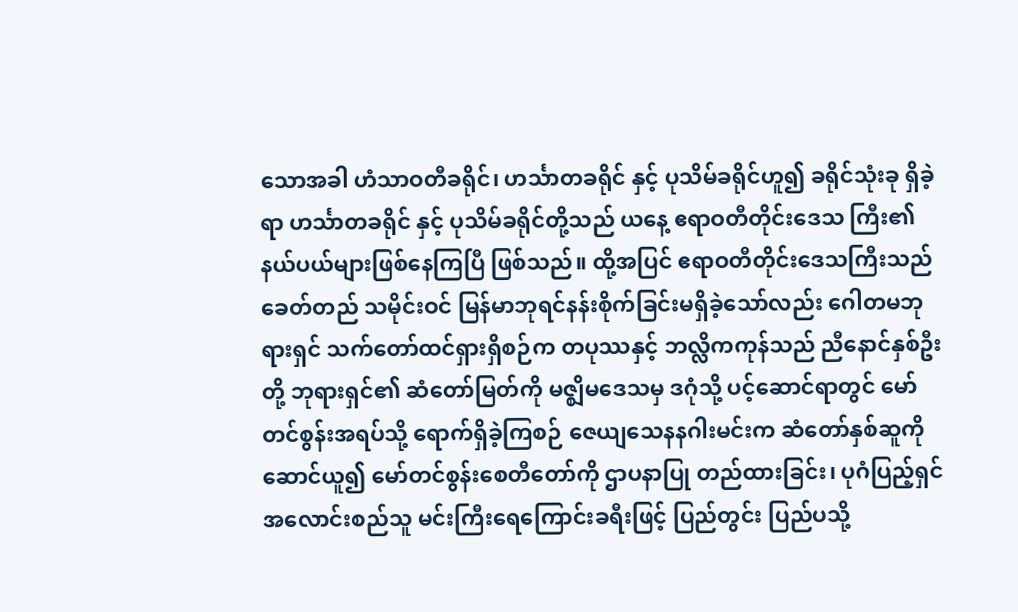သောအခါ ဟံသာဝတီခရိုင်၊ ဟင်္သာတခရိုင် နှင့် ပုသိမ်ခရိုင်ဟူ၍ ခရိုင်သုံးခု ရှိခဲ့ရာ ဟင်္သာတခရိုင် နှင့် ပုသိမ်ခရိုင်တို့သည် ယနေ့ ဧရာဝတီတိုင်းဒေသ ကြီး၏ နယ်ပယ်များဖြစ်နေကြပြီ ဖြစ်သည်။ ထို့အပြင် ဧရာဝတီတိုင်းဒေသကြီးသည် ခေတ်တည် သမိုင်းဝင် မြန်မာဘုရင်နန်းစိုက်ခြင်းမရှိခဲ့သော်လည်း ဂေါတမဘုရားရှင် သက်တော်ထင်ရှားရှိစဉ်က တပုဿနှင့် ဘလ္လိကကုန်သည် ညီနောင်နှစ်ဦးတို့ ဘုရားရှင်၏ ဆံတော်မြတ်ကို မဇ္ဈိမဒေသမှ ဒဂုံသို့ ပင့်ဆောင်ရာတွင် မော်တင်စွန်းအရပ်သို့ ရောက်ရှိခဲ့ကြစဉ် ဇေယျသေနနဂါးမင်းက ဆံတော်နှစ်ဆူကို ဆောင်ယူ၍ မော်တင်စွန်းစေတီတော်ကို ဌာပနာပြု တည်ထားခြင်း၊ ပုဂံပြည့်ရှင်အလောင်းစည်သူ မင်းကြီးရေကြောင်းခရီးဖြင့် ပြည်တွင်း ပြည်ပသို့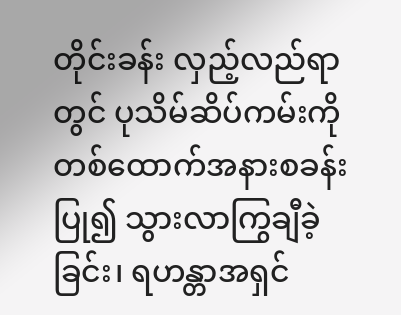တိုင်းခန်း လှည့်လည်ရာတွင် ပုသိမ်ဆိပ်ကမ်းကို တစ်ထောက်အနားစခန်းပြု၍ သွားလာကြွချီခဲ့ခြင်း၊ ရဟန္တာအရှင်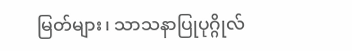မြတ်များ၊ သာသနာပြုပုဂ္ဂိုလ်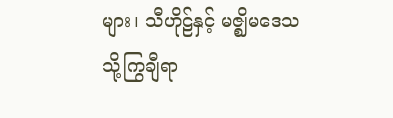များ၊ သီဟိုဠ်နှင့် မဇ္ဈိမဒေသသို့ကြွချီရာ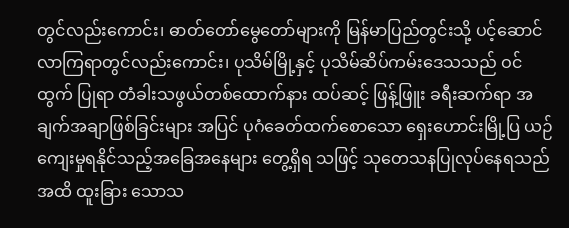တွင်လည်းကောင်း၊ ဓာတ်တော်မွေတော်များကို မြန်မာပြည်တွင်းသို့ ပင့်ဆောင်လာကြရာတွင်လည်းကောင်း၊ ပုသိမ်မြို့နှင့် ပုသိမ်ဆိပ်ကမ်းဒေသသည် ဝင်ထွက် ပြုရာ တံခါးသဖွယ်တစ်ထောက်နား ထပ်ဆင့် ဖြန့်ဖြူး ခရီးဆက်ရာ အချက်အချာဖြစ်ခြင်းများ အပြင် ပုဂံခေတ်ထက်စောသော ရှေးဟောင်းမြို့ပြ ယဉ်ကျေးမှုရနိုင်သည့်အခြေအနေများ တွေ့ရှိရ သဖြင့် သုတေသနပြုလုပ်နေရသည်အထိ ထူးခြား သောသ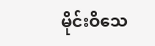မိုင်းဝိသေ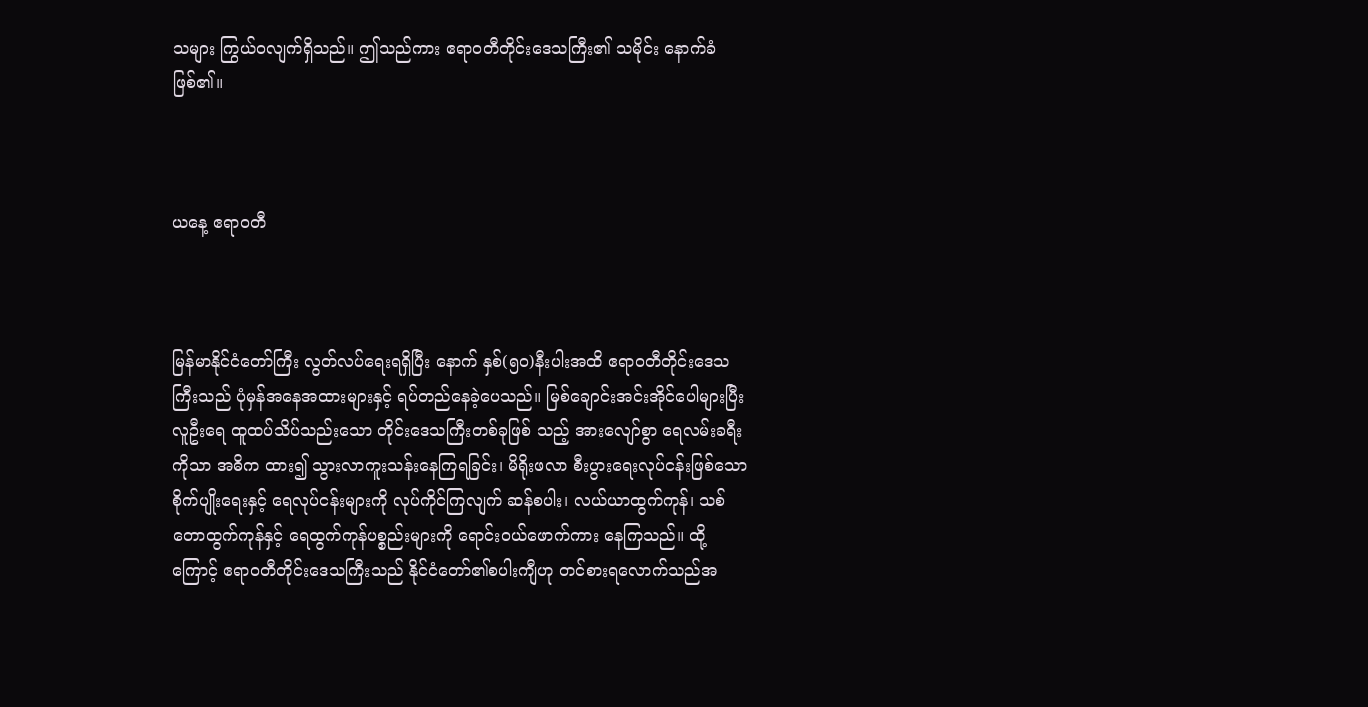သများ ကြွယ်ဝလျက်ရှိသည်။ ဤသည်ကား ဧရာဝတီတိုင်းဒေသကြီး၏ သမိုင်း နောက်ခံဖြစ်၏။



ယနေ့ ဧရာဝတီ



မြန်မာနိုင်ငံတော်ကြီး လွတ်လပ်ရေးရရှိပြီး နောက် နှစ်(၅၀)နီးပါးအထိ ဧရာဝတီတိုင်းဒေသကြီးသည် ပုံမှန်အနေအထားများနှင့် ရပ်တည်နေခဲ့ပေသည်။ မြစ်ချောင်းအင်းအိုင်ပေါများပြီး လူဦးရေ ထူထပ်သိပ်သည်းသော တိုင်းဒေသကြီးတစ်ခုဖြစ် သည့် အားလျော်စွာ ရေလမ်းခရီးကိုသာ အဓိက ထား၍ သွားလာကူးသန်းနေကြရခြင်း၊ မိရိုးဖလာ စီးပွားရေးလုပ်ငန်းဖြစ်သော စိုက်ပျိုးရေးနှင့် ရေလုပ်ငန်းများကို လုပ်ကိုင်ကြလျက် ဆန်စပါး၊ လယ်ယာထွက်ကုန်၊ သစ်တောထွက်ကုန်နှင့် ရေထွက်ကုန်ပစ္စည်းများကို ရောင်းဝယ်ဖောက်ကား နေကြသည်။ ထို့ကြောင့် ဧရာဝတီတိုင်းဒေသကြီးသည် နိုင်ငံတော်၏စပါးကျီဟု တင်စားရလောက်သည်အ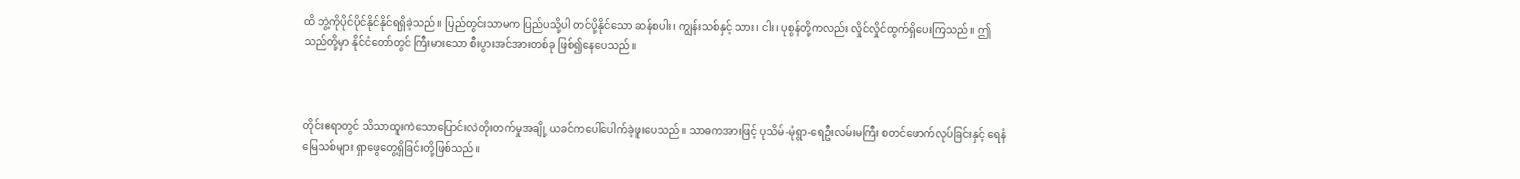ထိ ဘွဲ့ကိုပိုင်ပိုင်နိုင်နိုင်ရရှိခဲ့သည်။ ပြည်တွင်းသာမက ပြည်ပသို့ပါ တင်ပို့နိုင်သော ဆန်စပါး၊ ကျွန်းသစ်နှင့် သား၊ ငါး၊ ပုစွန်တို့ကလည်း လှိုင်လှိုင်ထွက်ရှိပေးကြသည်။ ဤသည်တို့မှာ နိုင်ငံတော်တွင် ကြီးမားသော စီးပွားအင်အားတစ်ခု ဖြစ်၍နေပေသည်။



တိုင်းဧရာတွင် သိသာထူးကဲသောပြောင်းလဲတိုးတက်မှုအချို့ ယခင်ကပေါ်ပေါက်ခဲ့ဖူးပေသည်။ သာဓကအားဖြင့် ပုသိမ်-မုံရွာ-ရေဦးလမ်းမကြီး စတင်ဖောက်လုပ်ခြင်းနှင့် ရေနံမြေသစ်များ ရှာဖွေတွေ့ရှိခြင်းတို့ဖြစ်သည်။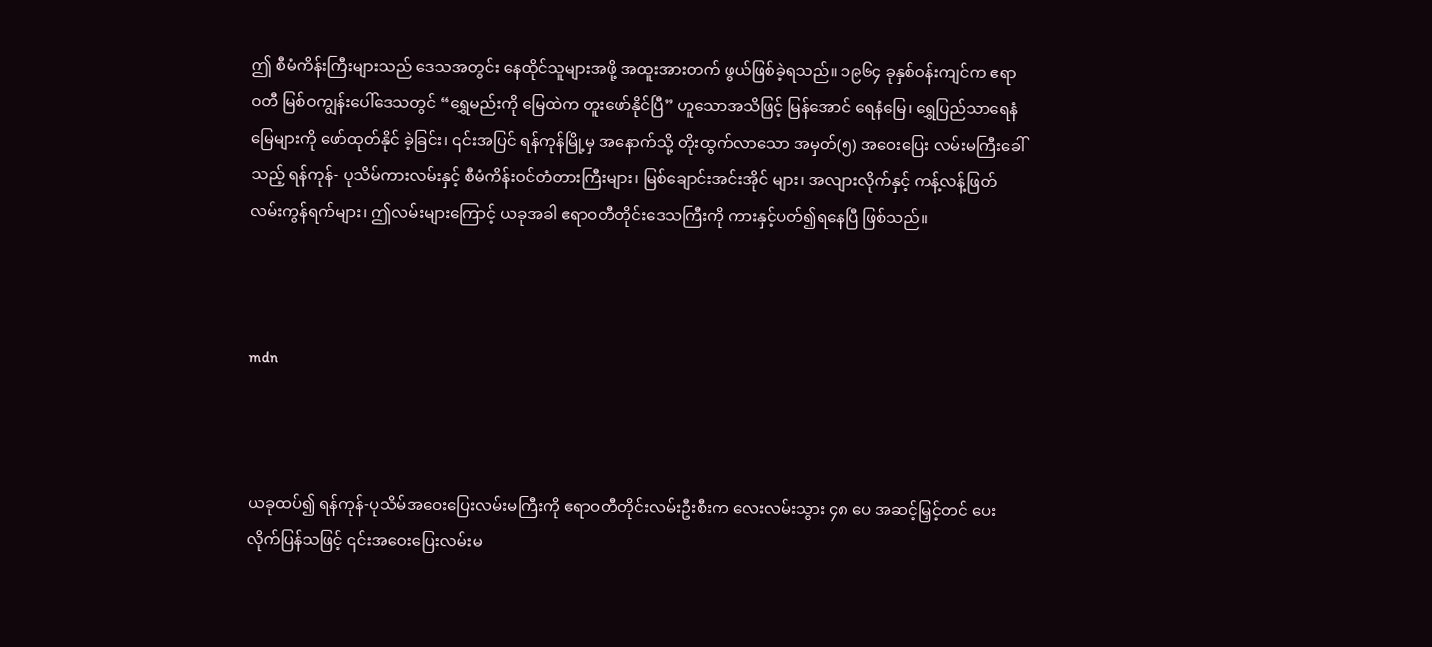ဤ စီမံကိန်းကြီးများသည် ဒေသအတွင်း နေထိုင်သူများအဖို့ အထူးအားတက် ဖွယ်ဖြစ်ခဲ့ရသည်။ ၁၉၆၄ ခုနှစ်ဝန်းကျင်က ဧရာဝတီ မြစ်ဝကျွန်းပေါ်ဒေသတွင် “ရွှေမည်းကို မြေထဲက တူးဖော်နိုင်ပြီ” ဟူသောအသိဖြင့် မြန်အောင် ရေနံမြေ၊ ရွှေပြည်သာရေနံမြေများကို ဖော်ထုတ်နိုင် ခဲ့ခြင်း၊ ၎င်းအပြင် ရန်ကုန်မြို့မှ အနောက်သို့ တိုးထွက်လာသော အမှတ်(၅) အဝေးပြေး လမ်းမကြီးခေါ်သည့် ရန်ကုန်- ပုသိမ်ကားလမ်းနှင့် စီမံကိန်းဝင်တံတားကြီးများ၊ မြစ်ချောင်းအင်းအိုင် များ၊ အလျားလိုက်နှင့် ကန့်လန့်ဖြတ်လမ်းကွန်ရက်များ၊ ဤလမ်းများကြောင့် ယခုအခါ ဧရာဝတီတိုင်းဒေသကြီးကို ကားနှင့်ပတ်၍ရနေပြီ ဖြစ်သည်။



mdn



ယခုထပ်၍ ရန်ကုန်-ပုသိမ်အဝေးပြေးလမ်းမကြီးကို ဧရာဝတီတိုင်းလမ်းဦးစီးက လေးလမ်းသွား ၄၈ ပေ အဆင့်မြှင့်တင် ပေးလိုက်ပြန်သဖြင့် ၎င်းအဝေးပြေးလမ်းမ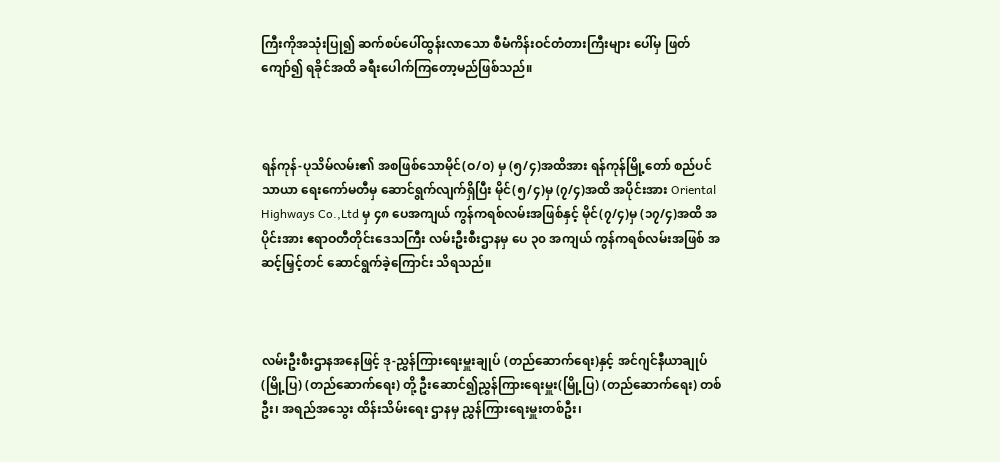ကြီးကိုအသုံးပြု၍ ဆက်စပ်ပေါ်ထွန်းလာသော စီမံကိန်းဝင်တံတားကြီးများ ပေါ်မှ ဖြတ်ကျော်၍ ရခိုင်အထိ ခရီးပေါက်ကြတော့မည်ဖြစ်သည်။



ရန်ကုန်-ပုသိမ်လမ်း၏ အစဖြစ်သောမိုင်(ဝ/ဝ) မှ (၅/၄)အထိအား ရန်ကုန်မြို့တော် စည်ပင်သာယာ ရေးကော်မတီမှ ဆောင်ရွက်လျက်ရှိပြီး မိုင်(၅/၄)မှ (၇/၄)အထိ အပိုင်းအား Oriental Highways Co.,Ltd မှ ၄၈ ပေအကျယ် ကွန်ကရစ်လမ်းအဖြစ်နှင့် မိုင်(၇/၄)မှ (၁၇/၄)အထိ အပိုင်းအား ဧရာဝတီတိုင်းဒေသကြီး လမ်းဦးစီးဌာနမှ ပေ ၃၀ အကျယ် ကွန်ကရစ်လမ်းအဖြစ် အဆင့်မြှင့်တင် ဆောင်ရွက်ခဲ့ကြောင်း သိရသည်။



လမ်းဦးစီးဌာနအနေဖြင့် ဒု-ညွှန်ကြားရေးမှူးချုပ် (တည်ဆောက်ရေး)နှင့် အင်ဂျင်နီယာချုပ် (မြို့ပြ) (တည်ဆောက်ရေး) တို့ ဦးဆောင်၍ညွှန်ကြားရေးမှူး(မြို့ပြ) (တည်ဆောက်ရေး) တစ်ဦး၊ အရည်အသွေး ထိန်းသိမ်းရေး ဌာနမှ ညွှန်ကြားရေးမှူးတစ်ဦး၊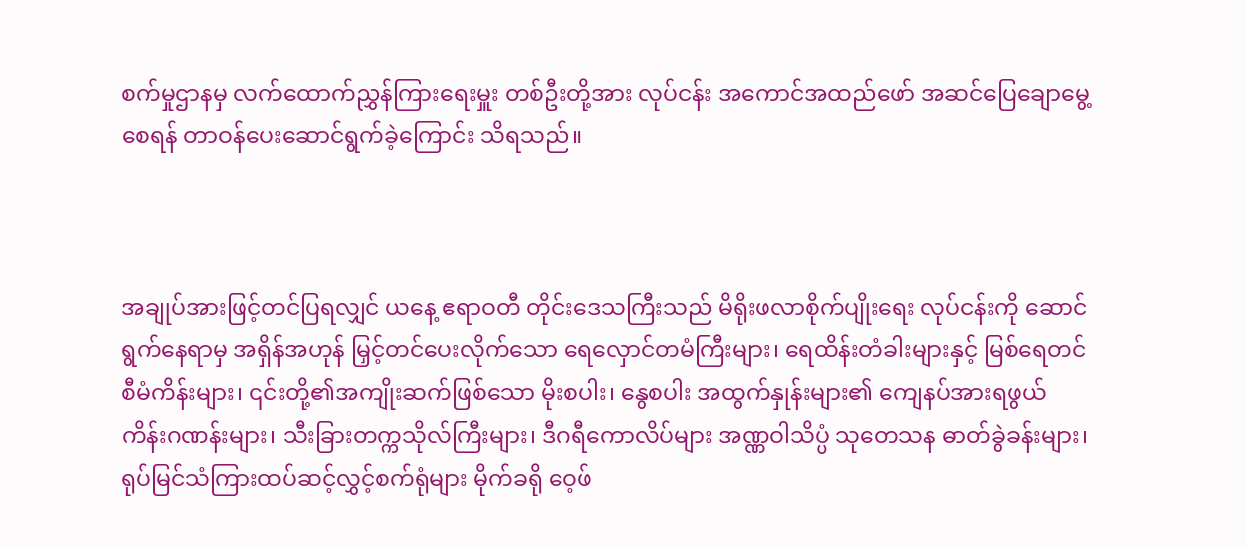စက်မှုဌာနမှ လက်ထောက်ညွှန်ကြားရေးမှူး တစ်ဦးတို့အား လုပ်ငန်း အကောင်အထည်ဖော် အဆင်ပြေချောမွေ့စေရန် တာဝန်ပေးဆောင်ရွက်ခဲ့ကြောင်း သိရသည်။



အချုပ်အားဖြင့်တင်ပြရလျှင် ယနေ့ ဧရာဝတီ တိုင်းဒေသကြီးသည် မိရိုးဖလာစိုက်ပျိုးရေး လုပ်ငန်းကို ဆောင်ရွက်နေရာမှ အရှိန်အဟုန် မြှင့်တင်ပေးလိုက်သော ရေလှောင်တမံကြီးများ၊ ရေထိန်းတံခါးများနှင့် မြစ်ရေတင်စီမံကိန်းများ၊ ၎င်းတို့၏အကျိုးဆက်ဖြစ်သော မိုးစပါး၊ နွေစပါး အထွက်နှုန်းများ၏ ကျေနပ်အားရဖွယ် ကိန်းဂဏန်းများ၊ သီးခြားတက္ကသိုလ်ကြီးများ၊ ဒီဂရီကောလိပ်များ အဏ္ဏဝါသိပ္ပံ သုတေသန ဓာတ်ခွဲခန်းများ၊ ရုပ်မြင်သံကြားထပ်ဆင့်လွှင့်စက်ရုံများ မိုက်ခရို ဝေ့ဖ်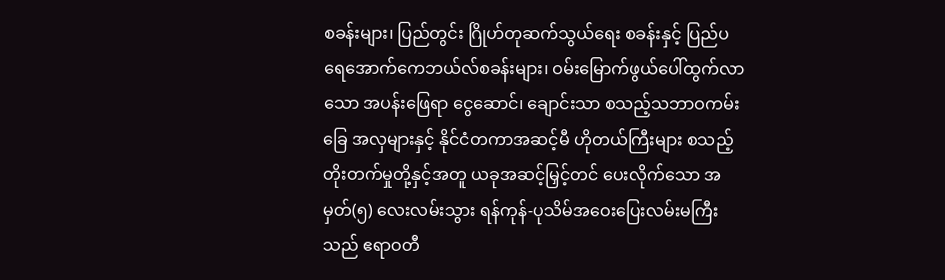စခန်းများ၊ ပြည်တွင်း ဂြိုဟ်တုဆက်သွယ်ရေး စခန်းနှင့် ပြည်ပရေအောက်ကေဘယ်လ်စခန်းများ၊ ဝမ်းမြောက်ဖွယ်ပေါ်ထွက်လာသော အပန်းဖြေရာ ငွေဆောင်၊ ချောင်းသာ စသည့်သဘာဝကမ်းခြေ အလှများနှင့် နိုင်ငံတကာအဆင့်မီ ဟိုတယ်ကြီးများ စသည့်တိုးတက်မှုတို့နှင့်အတူ ယခုအဆင့်မြှင့်တင် ပေးလိုက်သော အမှတ်(၅) လေးလမ်းသွား ရန်ကုန်-ပုသိမ်အဝေးပြေးလမ်းမကြီးသည် ဧရာဝတီ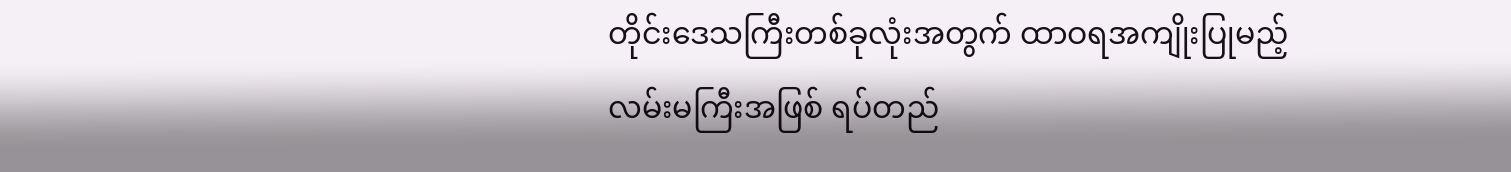တိုင်းဒေသကြီးတစ်ခုလုံးအတွက် ထာဝရအကျိုးပြုမည့် လမ်းမကြီးအဖြစ် ရပ်တည်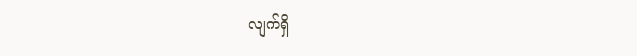လျက်ရှိ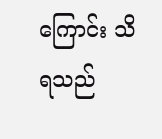ကြောင်း သိရသည်